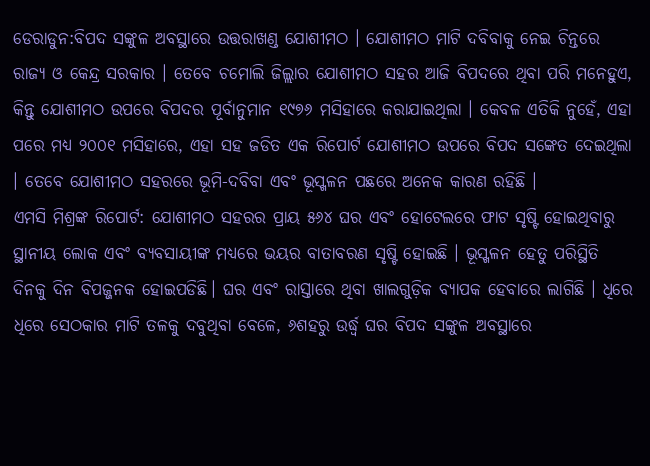ଡେରାଡୁନ:ବିପଦ ସଙ୍କୁଳ ଅବସ୍ଥାରେ ଉତ୍ତରାଖଣ୍ଡ ଯୋଶୀମଠ । ଯୋଶୀମଠ ମାଟି ଦବିବାକୁ ନେଇ ଚିନ୍ତରେ ରାଜ୍ୟ ଓ କେନ୍ଦ୍ର ସରକାର । ତେବେ ଚମୋଲି ଜିଲ୍ଲାର ଯୋଶୀମଠ ସହର ଆଜି ବିପଦରେ ଥିବା ପରି ମନେହୁଏ, କିନ୍ତୁ ଯୋଶୀମଠ ଉପରେ ବିପଦର ପୂର୍ବାନୁମାନ ୧୯୭୬ ମସିହାରେ କରାଯାଇଥିଲା । କେବଳ ଏତିକି ନୁହେଁ, ଏହା ପରେ ମଧ୍ୟ ୨୦୦୧ ମସିହାରେ, ଏହା ସହ ଜଡିତ ଏକ ରିପୋର୍ଟ ଯୋଶୀମଠ ଉପରେ ବିପଦ ସଙ୍କେତ ଦେଇଥିଲା । ତେବେ ଯୋଶୀମଠ ସହରରେ ଭୂମି-ଦବିବା ଏବଂ ଭୂସ୍ଖଳନ ପଛରେ ଅନେକ କାରଣ ରହିଛି ।
ଏମସି ମିଶ୍ରଙ୍କ ରିପୋର୍ଟ: ଯୋଶୀମଠ ସହରର ପ୍ରାୟ ୫୬୪ ଘର ଏବଂ ହୋଟେଲରେ ଫାଟ ସୃଷ୍ଟି ହୋଇଥିବାରୁ ସ୍ଥାନୀୟ ଲୋକ ଏବଂ ବ୍ୟବସାୟୀଙ୍କ ମଧ୍ୟରେ ଭୟର ବାତାବରଣ ସୃଷ୍ଟି ହୋଇଛି । ଭୂସ୍ଖଳନ ହେତୁ ପରିସ୍ଥିତି ଦିନକୁ ଦିନ ବିପଜ୍ଜନକ ହୋଇପଡିଛି। ଘର ଏବଂ ରାସ୍ତାରେ ଥିବା ଖାଲଗୁଡ଼ିକ ବ୍ୟାପକ ହେବାରେ ଲାଗିଛି । ଧିରେ ଧିରେ ସେଠକାର ମାଟି ତଳକୁ ଦବୁଥିବା ବେଳେ, ୬ଶହରୁ ଉର୍ଦ୍ଧ୍ବ ଘର ବିପଦ ସଙ୍କୁଳ ଅବସ୍ଥାରେ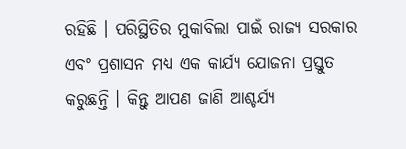ରହିଛି । ପରିସ୍ଥିତିର ମୁକାବିଲା ପାଇଁ ରାଜ୍ୟ ସରକାର ଏବଂ ପ୍ରଶାସନ ମଧ୍ୟ ଏକ କାର୍ଯ୍ୟ ଯୋଜନା ପ୍ରସ୍ତୁତ କରୁଛନ୍ତି । କିନ୍ତୁ ଆପଣ ଜାଣି ଆଶ୍ଚର୍ଯ୍ୟ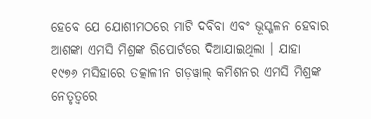ହେବେ ଯେ ଯୋଶୀମଠରେ ମାଟି ଦବିବା ଏବଂ ଭୂସ୍ଖଳନ ହେବାର ଆଶଙ୍କା ଏମସି ମିଶ୍ରଙ୍କ ରିପୋର୍ଟରେ ଦିଆଯାଇଥିଲା । ଯାହା ୧୯୭୬ ମସିହାରେ ତତ୍କାଳୀନ ଗଡ଼ୱାଲ୍ କମିଶନର ଏମସି ମିଶ୍ରଙ୍କ ନେତୃତ୍ୱରେ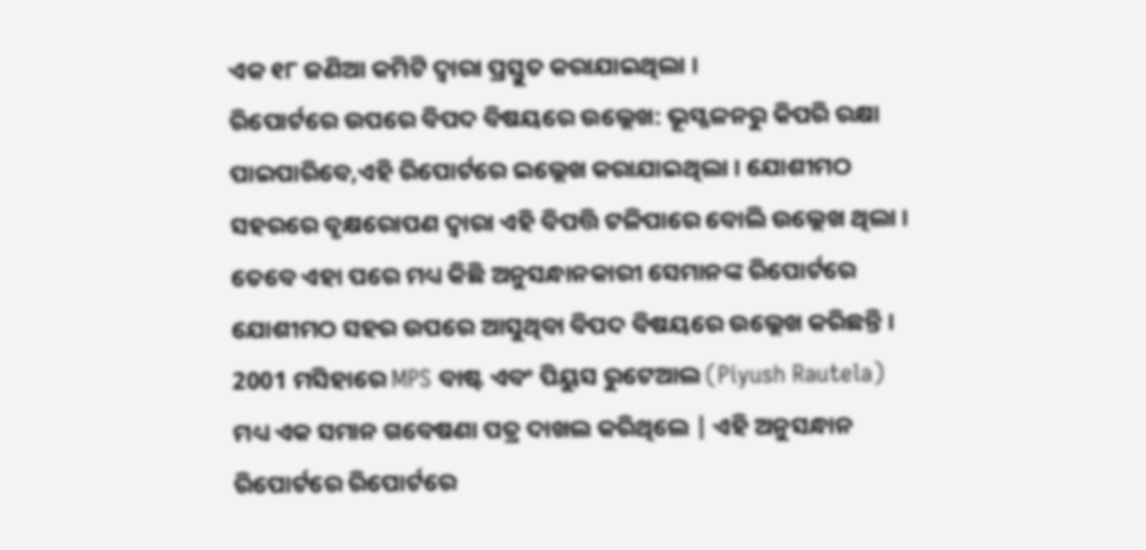ଏକ ୧୮ ଜଣିଆ କମିଟି ଦ୍ୱାରା ପ୍ରସ୍ତୁତ କରାଯାଇଥିଲା ।
ରିପୋର୍ଟରେ ଉପରେ ବିପଦ ବିଷୟରେ ଉଲ୍ଲେଖ: ଭୂସ୍ଖଳନରୁ କିପରି ରକ୍ଷା ପାଇପାରିବେ,ଏହି ରିପୋର୍ଟରେ ଇଲ୍ଲେଖ କରାଯାଇଥିଲା । ଯୋଶୀମଠ ସହରରେ ବୃକ୍ଷରୋପଣ ଦ୍ବାରା ଏହି ବିପତ୍ତି ଟଳିପାରେ ବୋଲି ଉଲ୍ଲେଖ ଥିଲା । ତେବେ ଏହା ପରେ ମଧ୍ୟ କିଛି ଅନୁସନ୍ଧାନକାରୀ ସେମାନଙ୍କ ରିପୋର୍ଟରେ ଯୋଶୀମଠ ସହର ଉପରେ ଆସୁଥିବା ବିପଦ ବିଷୟରେ ଉଲ୍ଲେଖ କରିଛନ୍ତି । 2001 ମସିହାରେ MPS ବାଷ୍ଟ ଏବଂ ପିୟୁସ ରୁଟେଆଲ (Piyush Rautela) ମଧ୍ୟ ଏକ ସମାନ ଗବେଷଣା ପତ୍ର ଦାଖଲ କରିଥିଲେ | ଏହି ଅନୁସନ୍ଧାନ ରିପୋର୍ଟରେ ରିପୋର୍ଟରେ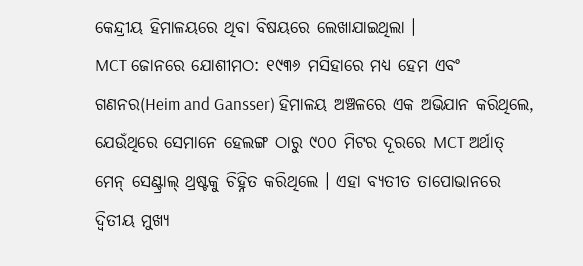କେନ୍ଦ୍ରୀୟ ହିମାଳୟରେ ଥିବା ବିଷୟରେ ଲେଖାଯାଇଥିଲା ।
MCT ଜୋନରେ ଯୋଶୀମଠ: ୧୯୩୬ ମସିହାରେ ମଧ୍ୟ ହେମ ଏବଂ ଗଣନର(Heim and Gansser) ହିମାଳୟ ଅଞ୍ଚଳରେ ଏକ ଅଭିଯାନ କରିଥିଲେ, ଯେଉଁଥିରେ ସେମାନେ ହେଲଙ୍ଗ ଠାରୁ ୯୦୦ ମିଟର ଦୂରରେ MCT ଅର୍ଥାତ୍ ମେନ୍ ସେଣ୍ଟ୍ରାଲ୍ ଥ୍ରଷ୍ଟକୁ ଚିହ୍ନିତ କରିଥିଲେ । ଏହା ବ୍ୟତୀତ ତାପୋଭାନରେ ଦ୍ୱିତୀୟ ମୁଖ୍ୟ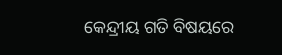କେନ୍ଦ୍ରୀୟ ଗତି ବିଷୟରେ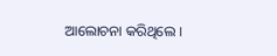ଆଲୋଚନା କରିଥିଲେ ।